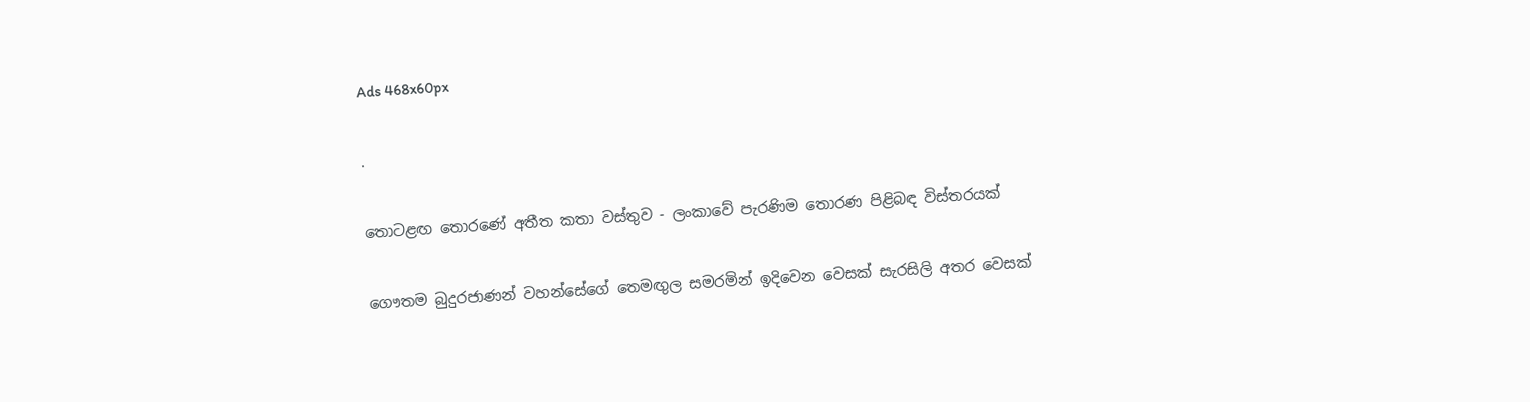Ads 468x60px

.

තොටළඟ තොරණේ අතීත කතා වස්තුව - ලංකාවේ පැරණිම තොරණ පිළිබඳ විස්තරයක්

ගෞතම බුදුරජාණන් වහන්සේගේ තෙමඟුල සමරමින් ඉදිවෙන වෙසක් සැරසිලි අතර වෙසක්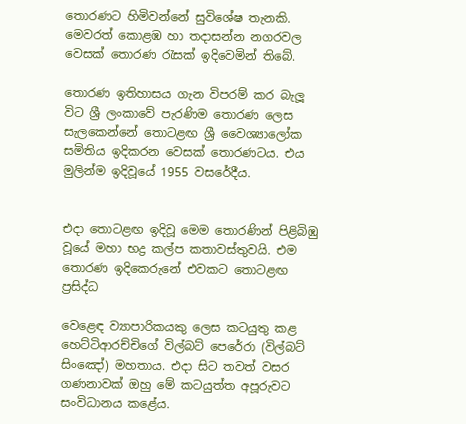තොරණට හිමිවන්නේ සුවිශේෂ තැනකි. මෙවරත් කොළඹ හා තදාසන්න නගරවල වෙසක් තොරණ රැසක් ඉදිවෙමින් තිබේ.

තොරණ ඉතිහාසය ගැන විපරම් කර බැලූ විට ශ්‍රී ලංකාවේ පැරණිම තොරණ ලෙස සැලකෙන්නේ තොටළඟ ශ්‍රී වෛශ්‍යාලෝක සමිතිය ඉදිකරන වෙසක් තොරණටය. එය මුලින්ම ඉදිවූයේ 1955 වසරේදීය.


එදා තොටළඟ ඉදිවූ මෙම තොරණින් පිළිබිඹු වූයේ මහා භද්‍ර කල්ප කතාවස්තුවයි. එම තොරණ ඉදිකෙරුනේ එවකට තොටළඟ ප්‍රසිද්ධ

වෙළෙඳ ව්‍යාපාරිකයකු ලෙස කටයුතු කළ හෙට්ටිආරච්චිගේ විල්බට් පෙරේරා (විල්බට් සිංඤෝ) මහතාය. එදා සිට තවත් වසර ගණනාවක් ඔහු මේ කටයුත්ත අපූරුවට සංවිධානය කළේය.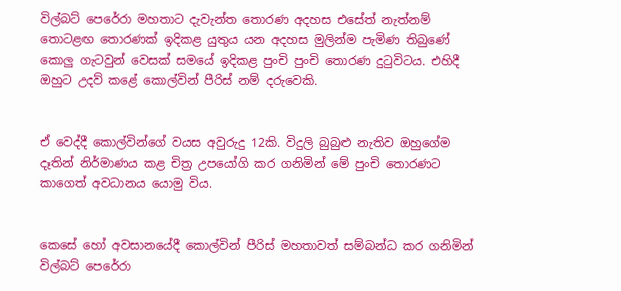විල්බට් පෙරේරා මහතාට දැවැන්ත තොරණ අදහස එසේත් නැත්නම් තොටළඟ තොරණක් ඉදිකළ යුතුය යන අදහස මුලින්ම පැමිණ තිබුණේ කොලු ගැටවුන් වෙසක් සමයේ ඉදිකළ පුංචි පුංචි තොරණ දුටුවිටය. එහිදී ඔහුට උදව් කළේ කොල්වින් පීරිස් නම් දරුවෙකි.


ඒ වෙද්දී කොල්වින්ගේ වයස අවුරුදු 12කි. විදුලි බුබුළු නැතිව ඔහුගේම දෑතින් නිර්මාණය කළ චිත්‍ර උපයෝගි කර ගනිමින් මේ පුංචි තොරණට කාගෙත් අවධානය යොමු විය.


කෙසේ හෝ අවසානයේදී කොල්වින් පීරිස් මහතාවත් සම්බන්ධ කර ගනිමින් විල්බට් පෙරේරා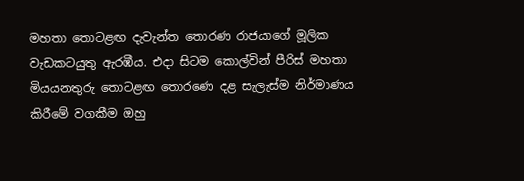මහතා තොටළඟ දැවැන්ත තොරණ රාජයාගේ මූලික වැඩකටයුතු ඇරඹීය. එදා සිටම කොල්වින් පීරිස් මහතා මියයනතුරු තොටළඟ තොරණෙ දළ සැලැස්ම නිර්මාණය කිරීමේ වගකීම ඔහු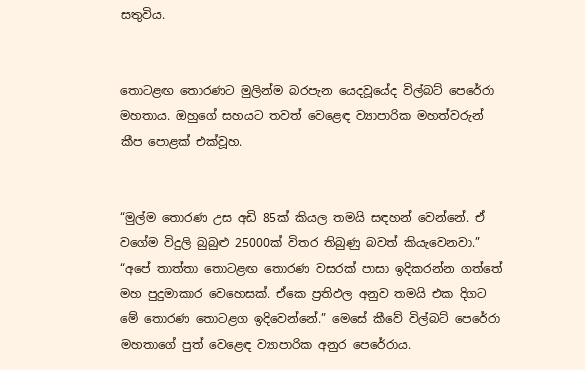සතුවිය.


තොටළඟ තොරණට මුලින්ම බරපැන යෙදවූයේද විල්බට් පෙරේරා මහතාය. ඔහුගේ සහයට තවත් වෙළෙඳ ව්‍යාපාරික මහත්වරුන් කීප‍ පොළක් එක්වූහ.


“මුල්ම තොරණ උස අඩි 85ක් කියල තමයි සඳහන් වෙන්නේ. ඒ වගේම විදුලි බුබුළු 25000ක් විතර තිබුණු බවත් කියැවෙනවා.” “අපේ තාත්තා තොටළඟ තොරණ වසරක් පාසා ඉදිකරන්න ගත්තේ මහ පුදුමාකාර වෙහෙසක්. ඒකෙ ප්‍රතිඵල අනුව තමයි එක දිගට මේ තොරණ තොටළග ඉදිවෙන්නේ.” මෙසේ කීවේ විල්බට් පෙරේරා මහතාගේ පුත් වෙළෙඳ ව්‍යාපාරික අනුර පෙරේරාය.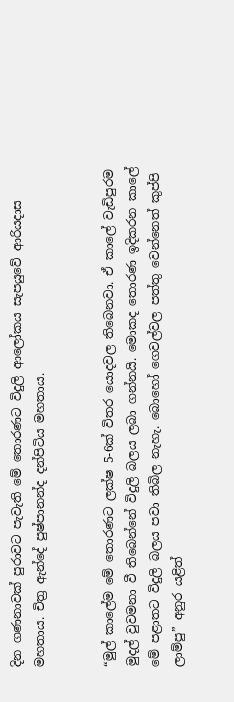දින ගණනාවක් පුරාවට පැවැති මේ තොරණට විදුලි ආලෝකය සැපයුවේ ආරියදාස මහතාය. චිත්‍ර ඇන්දේ පුෂ්පානන්ද දන්පිටිය මහතාය.


“මුල් කා‍ලේම මේ තොරණට ලක්ෂ 5-6ක් විතර යොදවල තිබෙනවා. ඒ කා‍ලේ වැඩිපුරම මුදල් වුවමනා වී තිබෙන්නේ විදුලි බලය ලබා ගන්නයි. මොකද තොරණ ඉදිකරන කා‍ලේ මේ පළාතට විදුලි බලය පවා තිබිල නැහැ. බොහෝ ගෙවල්වල පත්තු වෙන්නෙත් කුප්පි ලාම්පු” අනුර යළිත්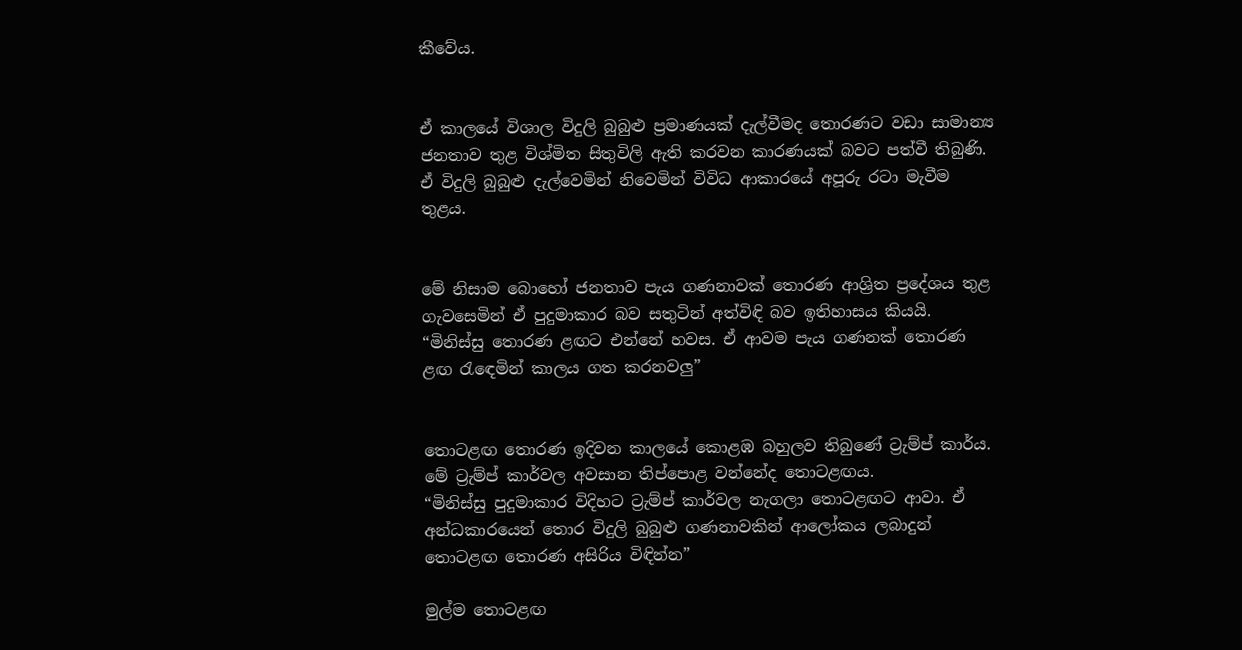කීවේය.


ඒ කාලයේ විශාල විදුලි බුබුළු ප්‍රමාණයක් දැල්වීමද තොරණට වඩා සාමාන්‍ය ජනතාව තුළ විශ්මිත සිතුවිලි ඇති කරවන කාරණයක් බවට පත්වී තිබුණි. ඒ විදුලි බුබුළු දැල්වෙමින් නිවෙමින් විවිධ ආකාරයේ අපූරු රටා මැවීම තුළය.


මේ නිසාම බොහෝ ජනතාව පැය ගණනාවක් තොරණ ආශ්‍රිත ප්‍රදේශය තුළ ගැවසෙමින් ඒ පුදුමාකාර බව සතුටින් අත්විඳි බව ඉතිහාසය කියයි.
“මිනිස්සු තොරණ ළඟට එන්නේ හවස. ඒ ආවම පැය ගණනක් තොරණ ළඟ රැඳෙමින් කාලය ගත කරනවලු”


තොටළඟ තොරණ ඉදිවන කාලයේ කොළඹ බහුලව තිබුණේ ට්‍රැම්ප් කාර්ය. මේ ට්‍රැම්ප් කාර්වල අවසාන තිප්‍පොළ වන්නේද තොටළඟය.
“මිනිස්සු පුදුමාකාර විදිහට ට්‍රැම්ප් කාර්වල නැගලා තොටළඟට ආවා. ඒ අන්ධකාරයෙන් තොර විදුලි බුබුළු ගණනාවකින් ආලෝකය ලබාදුන් තොටළඟ තොරණ අසිරිය විඳින්න”

මුල්ම තොටළඟ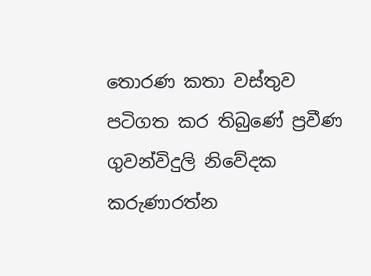තොරණ කතා වස්තුව පටිගත කර තිබුණේ ප්‍රවීණ ගුවන්විදුලි නිවේදක කරුණාරත්න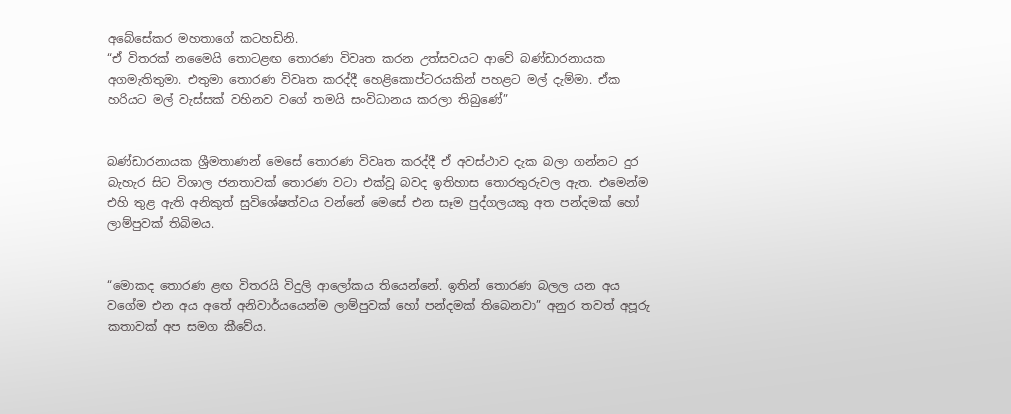අබේසේකර මහතාගේ කටහඩිනි.
“ඒ විතරක් නමෛයි තොටළඟ තොරණ විවෘත කරන උත්සවයට ආවේ බණ්ඩාරනායක අගමැතිතුමා. එතුමා තොරණ විවෘත කරද්දී හෙළිකොප්ටරයකින් පහළට මල් දැම්මා. ඒක හරියට මල් වැස්සක් වහිනව වගේ තමයි සංවිධානය කරලා තිබුණේ”


බණ්ඩාරනායක ශ්‍රීමතාණන් මෙසේ තොරණ විවෘත කරද්දී ඒ අවස්ථාව දැක බලා ගන්නට දුර බැහැර සිට විශාල ජනතාවක් තොරණ වටා එක්වූ බවද ඉතිහාස තොරතුරුවල ඇත. එමෙන්ම එහි තුළ ඇති අනිකුත් සුවිශේෂත්වය වන්නේ මෙසේ එන සෑම පුද්ගලයකු අත පන්දමක් හෝ ලාම්පුවක් තිබිමය.


“මොකද තොරණ ළඟ විතරයි විදුලි ආලෝකය තියෙන්නේ. ඉතින් තොරණ බලල යන අය වගේම එන අය අතේ අනිවාර්යයෙන්ම ලාම්පුවක් හෝ පන්දමක් තිබෙනවා” අනුර තවත් අපූරු කතාවක් අප සමග කීවේය.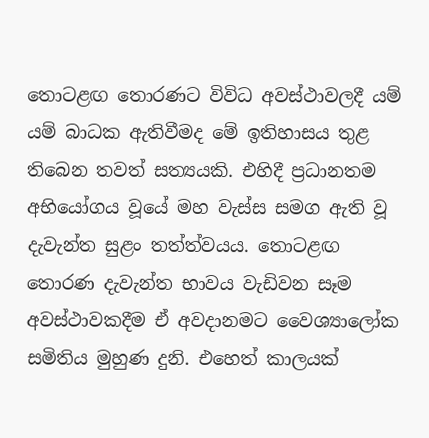තොටළඟ තොරණට විවිධ අවස්ථාවලදී යම් යම් බාධක ඇතිවීමද මේ ඉතිහාසය තුළ තිබෙන තවත් සත්‍යයකි. එහිදී ප්‍රධානතම අභියෝගය වූයේ මහ වැස්ස සමග ඇති වූ දැවැන්ත සුළං තත්ත්වයය. තොටළඟ තොරණ දැවැන්ත භාවය වැඩිවන සෑම අවස්ථාවකදීම ඒ අවදානමට වෛශ්‍යාලෝක සමිතිය මුහුණ දුනි. එහෙත් කාලයක්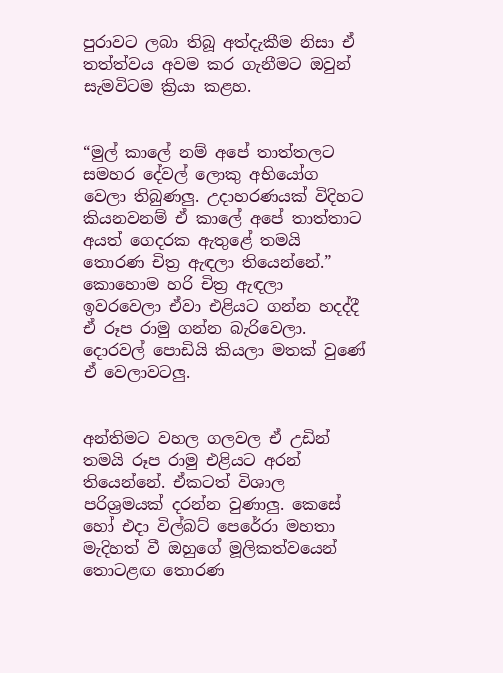පුරාවට ලබා තිබූ අත්දැකීම නිසා ඒ තත්ත්වය අවම කර ගැනීමට ඔවුන් සැමවිටම ක්‍රියා කළහ.


“මුල් කා‍ලේ නම් අපේ තාත්තලට සමහර දේවල් ලොකු අභියෝග වෙලා තිබුණලු. උදාහරණයක් විදිහට කියනවනම් ඒ කා‍ලේ අපේ තාත්තාට අයත් ගෙදරක ඇතුළේ තමයි තොරණ චිත්‍ර ඇඳලා තියෙන්නේ.”
කොහොම හරි චිත්‍ර ඇඳලා ඉවරවෙලා ඒවා එළියට ගන්න හදද්දී ඒ රූප රාමු ගන්න බැරිවෙලා. දොරවල් ‍පොඩියි කියලා මතක් වුණේ ඒ වෙලාවටලු.


අන්තිමට වහල ගලවල ඒ උඩින් තමයි රූප රාමු එළියට අරන් තියෙන්නේ. ඒකටත් විශාල පරිශ්‍රමයක් දරන්න වුණාලු. කෙසේ හෝ එදා විල්බට් පෙරේරා මහතා මැදිහත් වී ඔහුගේ මූලිකත්වයෙන් තොටළඟ තොරණ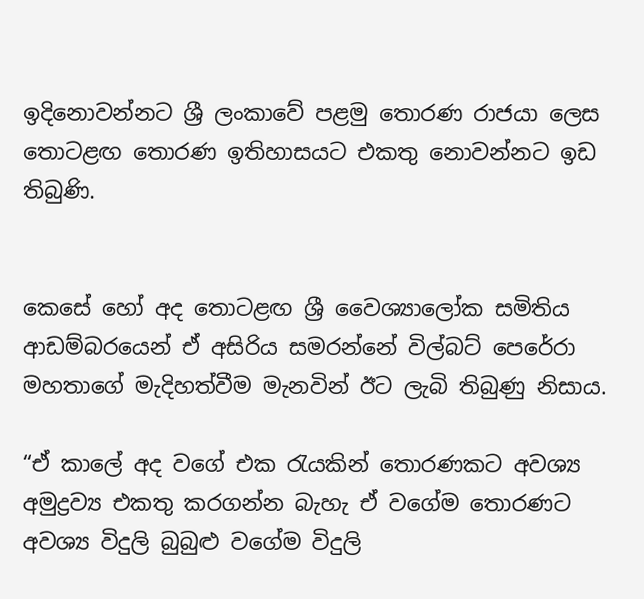ඉදිනොවන්නට ශ්‍රී ලංකාවේ පළමු තොරණ රාජයා ලෙස තොටළඟ තොරණ ඉතිහාසයට එකතු නොවන්නට ඉඩ තිබුණි.


කෙසේ හෝ අද තොටළඟ ශ්‍රී වෛශ්‍යාලෝක සමිතිය ආඩම්බරයෙන් ඒ අසිරිය සමරන්නේ විල්බට් පෙරේරා මහතාගේ මැදිහත්වීම මැනවින් ඊට ලැබි තිබුණු නිසාය.

“ඒ කා‍ලේ අද වගේ එක රැයකින් තොරණකට අවශ්‍ය අමුද්‍රව්‍ය එකතු කරගන්න බැහැ ඒ වගේම තොරණට අවශ්‍ය විදුලි බුබුළු වගේම විදුලි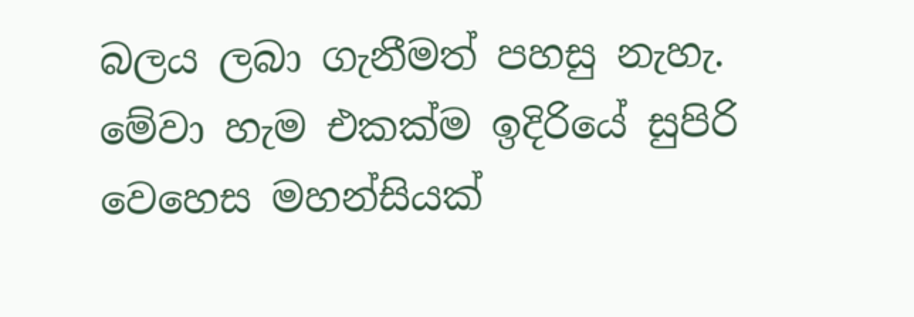බලය ලබා ගැනීමත් පහසු නැහැ. මේවා හැම එකක්ම ඉදිරියේ සුපිරි වෙහෙස මහන්සියක්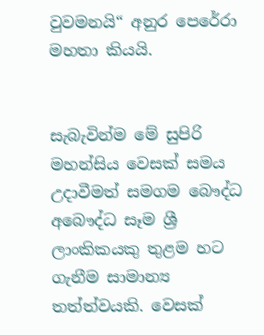වුවමනයි“ අනුර පෙරේරා මහතා කියයි.


සැබැවින්ම මේ සුපිරි මහන්සිය වෙසක් සමය උදාවීමත් සමගම බෞද්ධ අබෞද්ධ සෑම ශ්‍රී ලාංකිකයකු තුළම හට ගැනීම සාමාන්‍ය තත්ත්වයකි. වෙසක්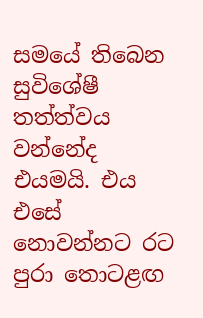සමයේ තිබෙන සුවිශේෂී තත්ත්වය වන්නේද එයමයි. එය එසේ නොවන්නට රට පුරා තොටළඟ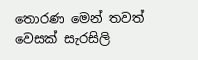තොරණ මෙන් තවත් වෙසක් සැරසිලි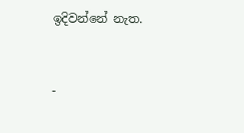ඉදිවන්නේ නැත.


-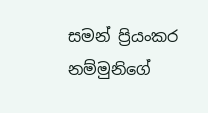සමන් ප්‍රියංකර නම්මුනිගේ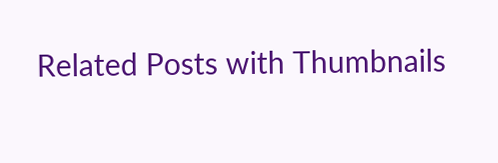Related Posts with Thumbnails